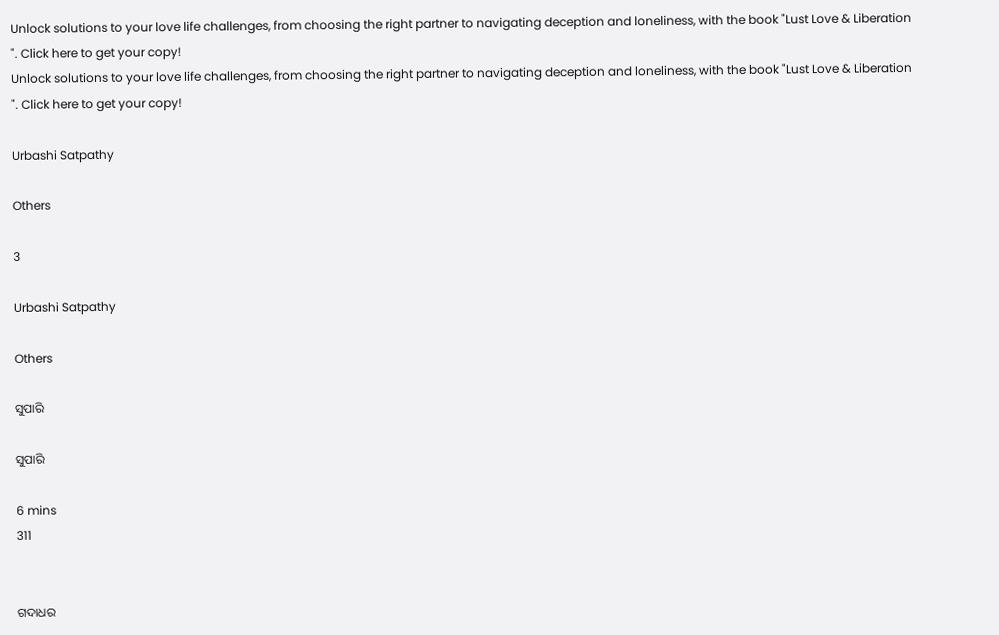Unlock solutions to your love life challenges, from choosing the right partner to navigating deception and loneliness, with the book "Lust Love & Liberation ". Click here to get your copy!
Unlock solutions to your love life challenges, from choosing the right partner to navigating deception and loneliness, with the book "Lust Love & Liberation ". Click here to get your copy!

Urbashi Satpathy

Others

3

Urbashi Satpathy

Others

ସୁପାରି

ସୁପାରି

6 mins
311


ଗଦାଧର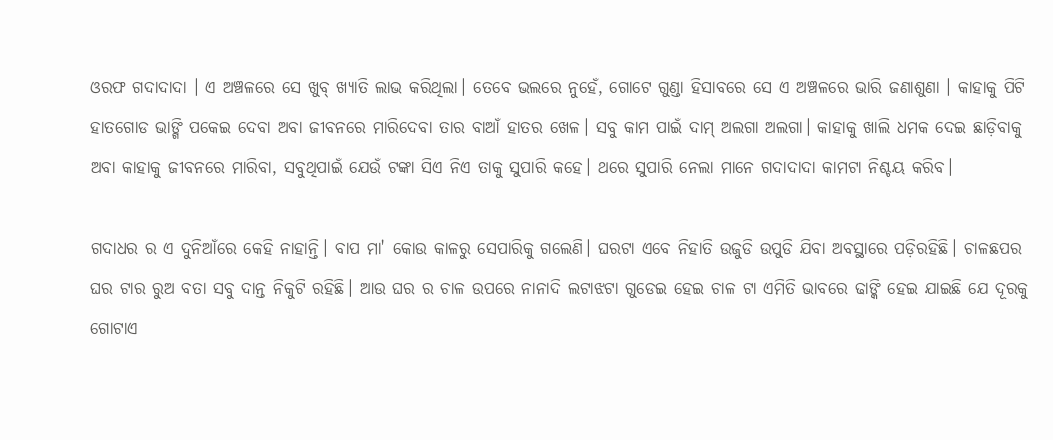ଓରଫ ଗଦାଦାଦା । ଏ ଅଞ୍ଚଳରେ ସେ ଖୁବ୍ ଖ୍ୟାତି ଲାଭ କରିଥିଲା। ତେବେ ଭଲରେ ନୁହେଁ, ଗୋଟେ ଗୁଣ୍ଡା ହିସାବରେ ସେ ଏ ଅଞ୍ଚଳରେ ଭାରି ଜଣାଶୁଣା । କାହାକୁ ପିଟି ହାତଗୋଡ ଭାଙ୍ଗି ପକେଇ ଦେବା ଅବା ଜୀବନରେ ମାରିଦେବା ତାର ବାଆଁ ହାତର ଖେଳ। ସବୁ କାମ ପାଇଁ ଦାମ୍ ଅଲଗା ଅଲଗା। କାହାକୁ ଖାଲି ଧମକ ଦେଇ ଛାଡ଼ିବାକୁ ଅବା କାହାକୁ ଜୀବନରେ ମାରିବା, ସବୁଥିପାଇଁ ଯେଉଁ ଟଙ୍କା ସିଏ ନିଏ ତାକୁ ସୁପାରି କହେ। ଥରେ ସୁପାରି ନେଲା ମାନେ ଗଦାଦାଦା କାମଟା ନିଶ୍ଚୟ କରିବ।

ଗଦାଧର ର ଏ ଦୁନିଆଁରେ କେହି ନାହାନ୍ତି। ବାପ ମା' କୋଉ କାଳରୁ ସେପାରିକୁ ଗଲେଣି। ଘରଟା ଏବେ ନିହାତି ଉଜୁଡି ଉପୁଡି ଯିବା ଅବସ୍ଥାରେ ପଡ଼ିରହିଛି। ଚାଳଛପର ଘର ଟାର ରୁଅ ବତା ସବୁ ଦାନ୍ତ ନିକୁଟି ରହିଛି। ଆଉ ଘର ର ଚାଳ ଉପରେ ନାନାଦି ଲଟାଝଟା ଗୁଡେଇ ହେଇ ଚାଳ ଟା ଏମିତି ଭାବରେ ଢାଙ୍କି ହେଇ ଯାଇଛି ଯେ ଦୂରକୁ ଗୋଟାଏ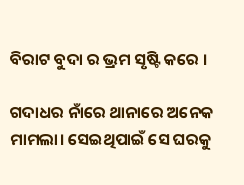ବିରାଟ ବୁଦା ର ଭ୍ରମ ସୃଷ୍ଟି କରେ ।

ଗଦାଧର ନାଁରେ ଥାନାରେ ଅନେକ ମାମଲା। ସେଇଥିପାଇଁ ସେ ଘରକୁ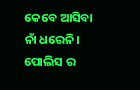କେବେ ଆସିବା ନାଁ ଧରେନି। ପୋଲିସ ର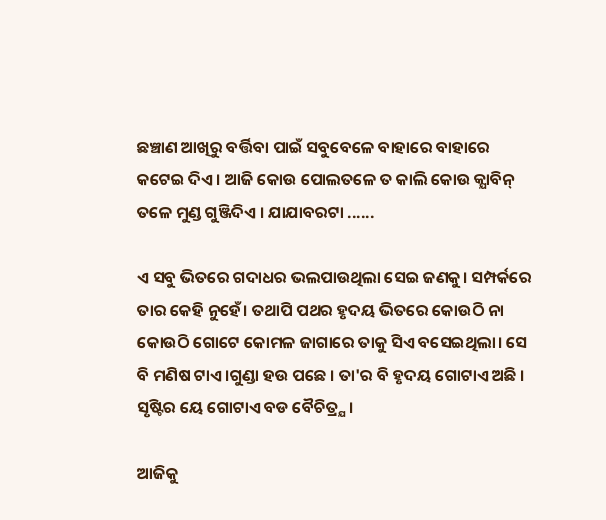ଛଞ୍ଚାଣ ଆଖିରୁ ବର୍ତ୍ତିବା ପାଇଁ ସବୁବେଳେ ବାହାରେ ବାହାରେ କଟେଇ ଦିଏ । ଆଜି କୋଉ ପୋଲତଳେ ତ କାଲି କୋଉ କ୍ଯାବିନ୍ ତଳେ ମୁଣ୍ଡ ଗୁଞ୍ଜିଦିଏ । ଯାଯାବରଟା ......

ଏ ସବୁ ଭିତରେ ଗଦାଧର ଭଲପାଉଥିଲା ସେଇ ଜଣକୁ। ସମ୍ପର୍କରେ ତାର କେହି ନୁହେଁ। ତଥାପି ପଥର ହୃଦୟ ଭିତରେ କୋଉଠି ନା କୋଉଠି ଗୋଟେ କୋମଳ ଜାଗାରେ ତାକୁ ସିଏ ବସେଇଥିଲା। ସେ ବି ମଣିଷ ଟାଏ ।ଗୁଣ୍ଡା ହଉ ପଛେ । ତା'ର ବି ହୃଦୟ ଗୋଟାଏ ଅଛି । ସୃଷ୍ଟିର ୟେ ଗୋଟାଏ ବଡ ବୈଚିତ୍ର୍ଯ ।

ଆଜିକୁ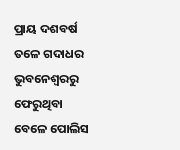ପ୍ରାୟ ଦଶବର୍ଷ ତଳେ ଗଦାଧର ଭୁବନେଶ୍ୱରରୁ ଫେରୁଥିବା ବେଳେ ପୋଲିସ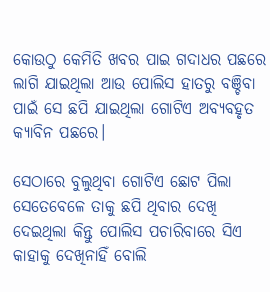କୋଉଠୁ କେମିତି ଖବର ପାଇ ଗଦାଧର ପଛରେ ଲାଗି ଯାଇଥିଲା ଆଉ ପୋଲିସ ହାତରୁ ବଞ୍ଚିବା ପାଇଁ ସେ ଛପି ଯାଇଥିଲା ଗୋଟିଏ ଅବ୍ୟବହୃତ କ୍ୟାବିନ ପଛରେ।

ସେଠାରେ ବୁଲୁଥିବା ଗୋଟିଏ ଛୋଟ ପିଲା ସେତେବେଳେ ତାକୁ ଛପି ଥିବାର ଦେଖି ଦେଇଥିଲା କିନ୍ତୁ ପୋଲିସ ପଚାରିବାରେ ସିଏ କାହାକୁ ଦେଖିନାହିଁ ବୋଲି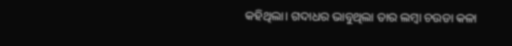କହିଥିଲା। ଗଦାଧର ଭାବୁଥିଲା ତାର ଲମ୍ବା ଚଉଡା କଳା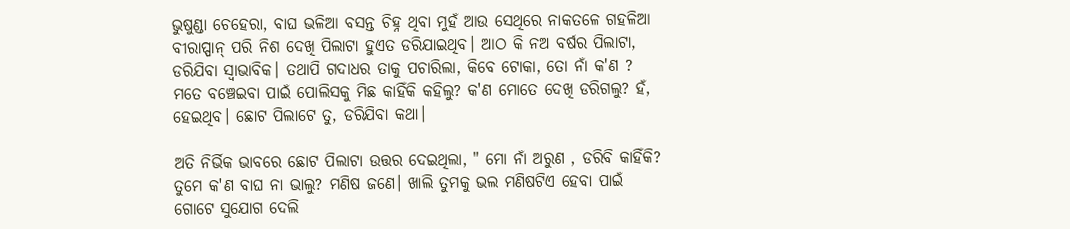ଭୁଷୁଣ୍ଡା ଚେହେରା, ବାଘ ଭଳିଆ ବସନ୍ତ ଚିହ୍ନ ଥିବା ମୁହଁ ଆଉ ସେଥିରେ ନାକତଳେ ଗହଳିଆ ବୀରାପ୍ପାନ୍ ପରି ନିଶ ଦେଖି ପିଲାଟା ହୁଏତ ଡରିଯାଇଥିବ। ଆଠ କି ନଅ ବର୍ଷର ପିଲାଟା, ଡରିଯିବା ସ୍ବାଭାବିକ। ତଥାପି ଗଦାଧର ତାକୁ ପଚାରିଲା, କିବେ ଟୋକା, ତୋ ନାଁ କ'ଣ ? ମତେ ବଞ୍ଚେଇବା ପାଇଁ ପୋଲିସକୁ ମିଛ କାହିଁକି କହିଲୁ? କ'ଣ ମୋତେ ଦେଖି ଡରିଗଲୁ? ହଁ, ହେଇଥିବ। ଛୋଟ ପିଲାଟେ ତୁ, ଡରିଯିବା କଥା।

ଅତି ନିର୍ଭିକ ଭାବରେ ଛୋଟ ପିଲାଟା ଉତ୍ତର ଦେଇଥିଲା, " ମୋ ନାଁ ଅରୁଣ , ଡରିବି କାହିଁକି? ତୁମେ କ'ଣ ବାଘ ନା ଭାଲୁ? ମଣିଷ ଜଣେ। ଖାଲି ତୁମକୁ ଭଲ ମଣିଷଟିଏ ହେବା ପାଇଁ ଗୋଟେ ସୁଯୋଗ ଦେଲି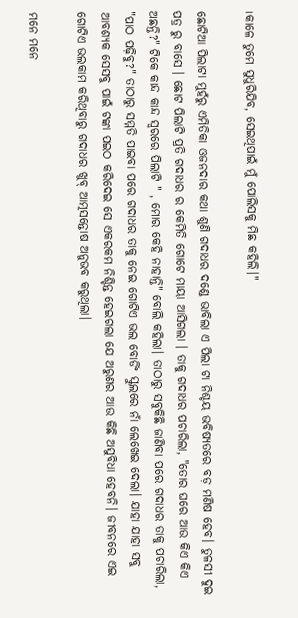।କାଳେ ତୁମେ ସୁଧୁରିଯିବ, ସେଇଥିପାଇଁ ମୁଁ ପୋଲିସକୁ ମିଛ କହିଲି।"

ଛୋଟିଆ ପିଲାଟା ମୁହଁରୁ ଏମିତିକା ଓଜନଦାର କଥା ଶୁଣି ଗଦାଧର ଦଣ୍ଡେ ଭାବିଲା ଏ ପିଲା ଟା ନିଶ୍ଚୟ ଭବିଷ୍ୟତରେ ବଡ଼ ମଣିଷ ହେବ। ତୁଳସୀ ଦୁଇ ପତ୍ର ରୁ ବାସେ । ଛୋଟ ପିଲାଟି ପ୍ରତି ଗଦାଧର ର କେମିତି ଗୋଟେ ମାୟା ଆସିଗଲା । ତାକୁ ଗଦାଧର ପଚାରିଲା, "ତୋର ଘରେ ଆଉ କିଏ କିଏ ଅଛନ୍ତି?" ଟିକେ କାନ୍ଦ କାନ୍ଦ ସ୍ବରରେ ପିଲାଟି " , ମୋର କେହି ନାହାନ୍ତି" ବୋଲି କହିଲା। ତାଠାରୁ ସବୁକିଛି ଜାଣିବା ପରେ ଗଦାଧର ତାକୁ ପଚାରିଲା, "ପାଠ ପଢ଼ିବୁ?" ତାଠାରୁ ସମ୍ମତି ପାଇବା ପରେ ଗଦାଧର ତାକୁ ନେଇ ଗୋଟିଏ ଭଲ ବୋର୍ଡିଂ ସ୍କୁଲରେ ନାଁ ଲେଖେଇ ଦେଲା। ଯାହା ଯାହା ସବୁ ଆବଶ୍ୟକ ସେସବୁ ପାଇଁ ଟଙ୍କା ପଇଠ କରିଦେଇ ସେ ଏକରକମ ନିଶ୍ଚିନ୍ତ ହେଇଗଲା ଯେ ଅରୁଣର ଆଉ କିଛି ଅସୁବିଧା ହେବନି। ଜୀବନରେ ଏଇ ଗୋଟିଏ ଭଲକାମ କରିଥିବାରୁ ଗଦାଧର ଖୁବ୍ ଆତ୍ମସନ୍ତୋଷ ଅନୁଭବ କରୁଥିଲା।

ମନେ ମନେ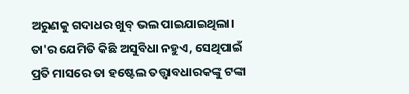ଅରୁଣକୁ ଗଦାଧର ଖୁବ୍ ଭଲ ପାଇଯାଇଥିଲା। ତା'ର ଯେମିତି କିଛି ଅସୁବିଧା ନହୁଏ, ସେଥିପାଇଁ ପ୍ରତି ମାସରେ ତା ହଷ୍ଟେଲ ତତ୍ତ୍ବାବଧାରକଙ୍କୁ ଟଙ୍କା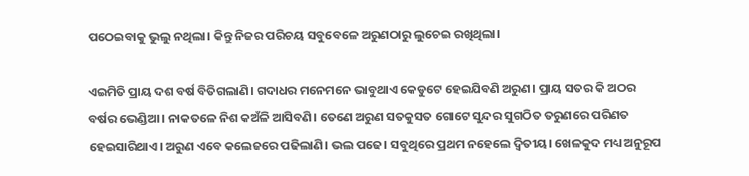ପଠେଇବାକୁ ଭୁଲୁ ନଥିଲା। କିନ୍ତୁ ନିଜର ପରିଚୟ ସବୁବେଳେ ଅରୁଣଠାରୁ ଲୁଚେଇ ରଖିଥିଲା।

ଏଇମିତି ପ୍ରାୟ ଦଶ ବର୍ଷ ବିତିଗଲାଣି। ଗଦାଧର ମନେମନେ ଭାବୁଥାଏ କେଡୁଟେ ହେଇଯିବଣି ଅରୁଣ। ପ୍ରାୟ ସତର କି ଅଠର ବର୍ଷର ଭେଣ୍ଡିଆ। ନାକତଳେ ନିଶ କଅଁଳି ଆସିବଣି। ତେଣେ ଅରୁଣ ସତକୁସତ ଗୋଟେ ସୁନ୍ଦର ସୁଗଠିତ ତରୁଣରେ ପରିଣତ ହେଇସାରିଥାଏ। ଅରୁଣ ଏବେ କଲେଜରେ ପଢିଲାଣି। ଭଲ ପଢେ। ସବୁଥିରେ ପ୍ରଥମ ନହେଲେ ଦ୍ବିତୀୟ। ଖେଳକୁଦ ମଧ୍ୟ ଅନୁରୂପ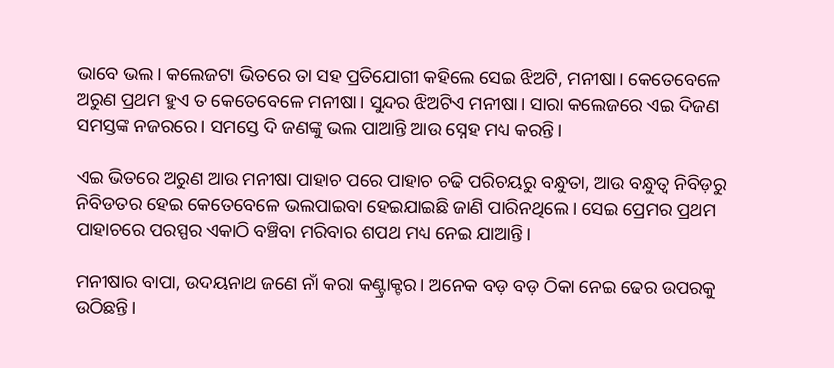ଭାବେ ଭଲ। କଲେଜଟା ଭିତରେ ତା ସହ ପ୍ରତିଯୋଗୀ କହିଲେ ସେଇ ଝିଅଟି, ମନୀଷା। କେତେବେଳେ ଅରୁଣ ପ୍ରଥମ ହୁଏ ତ କେତେବେଳେ ମନୀଷା। ସୁନ୍ଦର ଝିଅଟିଏ ମନୀଷା। ସାରା କଲେଜରେ ଏଇ ଦିଜଣ ସମସ୍ତଙ୍କ ନଜରରେ। ସମସ୍ତେ ଦି ଜଣଙ୍କୁ ଭଲ ପାଆନ୍ତି ଆଉ ସ୍ନେହ ମଧ୍ୟ କରନ୍ତି।

ଏଇ ଭିତରେ ଅରୁଣ ଆଉ ମନୀଷା ପାହାଚ ପରେ ପାହାଚ ଚଢି ପରିଚୟରୁ ବନ୍ଧୁତା, ଆଉ ବନ୍ଧୁତ୍ବ ନିବିଡ଼ରୁ ନିବିଡତର ହେଇ କେତେବେଳେ ଭଲପାଇବା ହେଇଯାଇଛି ଜାଣି ପାରିନଥିଲେ। ସେଇ ପ୍ରେମର ପ୍ରଥମ ପାହାଚରେ ପରସ୍ପର ଏକାଠି ବଞ୍ଚିବା ମରିବାର ଶପଥ ମଧ୍ୟ ନେଇ ଯାଆନ୍ତି।

ମନୀଷାର ବାପା, ଉଦୟନାଥ ଜଣେ ନାଁ କରା କଣ୍ଟ୍ରାକ୍ଟର। ଅନେକ ବଡ଼ ବଡ଼ ଠିକା ନେଇ ଢେର ଉପରକୁ ଉଠିଛନ୍ତି।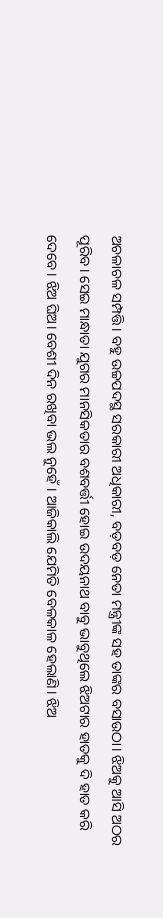ଅଚଳାଚଳ ସମ୍ପତ୍ତି। ବହୁ ଉଚ୍ଚପଦସ୍ଥ ସରକାରୀ ଅଧିକାରୀ, ବଡ଼ବଡ଼ ନେତା ମନ୍ତ୍ରୀଙ୍କ ସହ ତାଙ୍କର ବସାଉଠା। ଝିଅକୁ ଆସି ଅଠର ପୂରିବ। ସେଇ ମାନ୍ଧାତା ଯୁଗର ମାନସିକତାର ବଶବର୍ତ୍ତୀ ହୋଇ ଉଦୟନାଥ ବାବୁ ଭାବୁଥିଲେ ଝିଅଟାର ହାତକୁ ଦି ହାତ କରି ଦେବେ। ଝିଅ ଘିଅ। ବେଶୀ ଦିନ ରଖିବା ଭଲ ନୁହେଁ। ଆଜିକାଲି ଯେମିତି ବେଳକାଳ ହେଲାଣି। ଝିଅ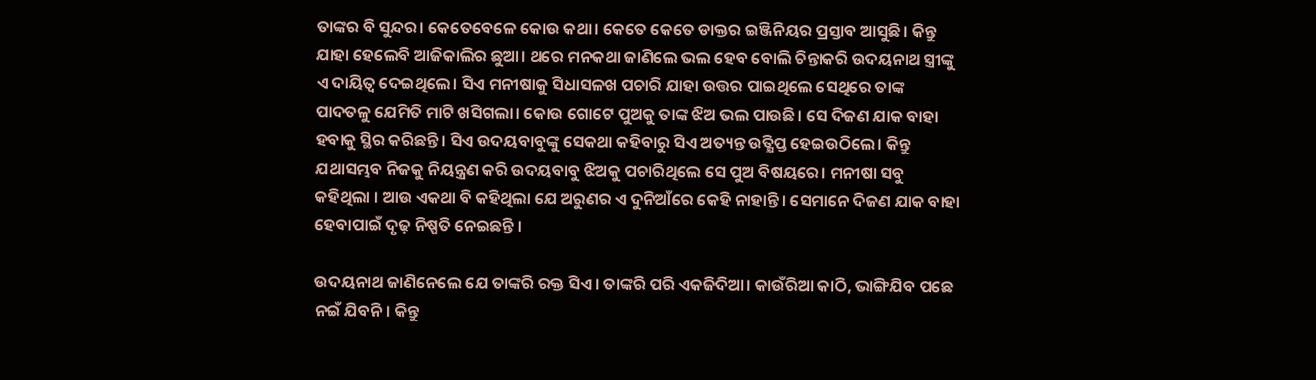ତାଙ୍କର ବି ସୁନ୍ଦର। କେତେବେଳେ କୋଉ କଥା। କେତେ କେତେ ଡାକ୍ତର ଇଞ୍ଜିନିୟର ପ୍ରସ୍ତାବ ଆସୁଛି। କିନ୍ତୁ ଯାହା ହେଲେବି ଆଜିକାଲିର ଛୁଆ। ଥରେ ମନକଥା ଜାଣିଲେ ଭଲ ହେବ ବୋଲି ଚିନ୍ତାକରି ଉଦୟନାଥ ସ୍ତ୍ରୀଙ୍କୁ ଏ ଦାୟିତ୍ଵ ଦେଇଥିଲେ। ସିଏ ମନୀଷାକୁ ସିଧାସଳଖ ପଚାରି ଯାହା ଉତ୍ତର ପାଇଥିଲେ ସେଥିରେ ତାଙ୍କ ପାଦତଳୁ ଯେମିତି ମାଟି ଖସିଗଲା। କୋଉ ଗୋଟେ ପୁଅକୁ ତାଙ୍କ ଝିଅ ଭଲ ପାଉଛି। ସେ ଦିଜଣ ଯାକ ବାହା ହବାକୁ ସ୍ଥିର କରିଛନ୍ତି। ସିଏ ଉଦୟବାବୁଙ୍କୁ ସେକଥା କହିବାରୁ ସିଏ ଅତ୍ୟନ୍ତ ଉତ୍କ୍ଷିପ୍ତ ହେଇଉଠିଲେ। କିନ୍ତୁ ଯଥାସମ୍ଭବ ନିଜକୁ ନିୟନ୍ତ୍ରଣ କରି ଉଦୟବାବୁ ଝିଅକୁ ପଚାରିଥିଲେ ସେ ପୁଅ ବିଷୟରେ। ମନୀଷା ସବୁ କହିଥିଲା । ଆଉ ଏକଥା ବି କହିଥିଲା ଯେ ଅରୁଣର ଏ ଦୁନିଆଁରେ କେହି ନାହାନ୍ତି। ସେମାନେ ଦିଜଣ ଯାକ ବାହା ହେବାପାଇଁ ଦୃଢ଼ ନିଷ୍ପତି ନେଇଛନ୍ତି ।

ଉଦୟନାଥ ଜାଣିନେଲେ ଯେ ତାଙ୍କରି ରକ୍ତ ସିଏ। ତାଙ୍କରି ପରି ଏକଜିଦିଆ। କାଉଁରିଆ କାଠି, ଭାଙ୍ଗିଯିବ ପଛେ ନଇଁ ଯିବନି। କିନ୍ତୁ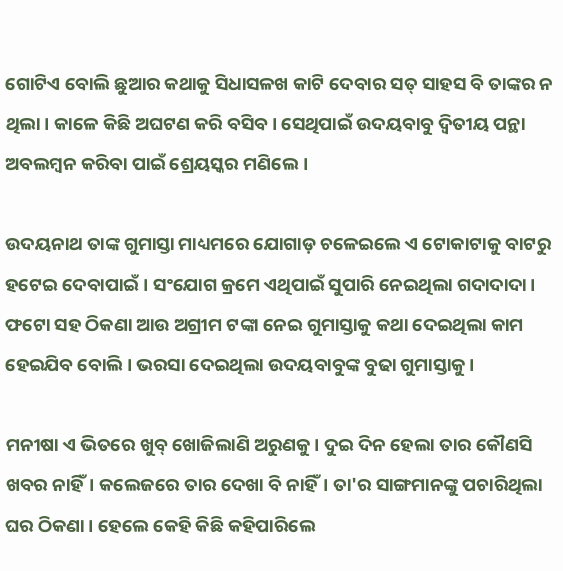ଗୋଟିଏ ବୋଲି ଛୁଆର କଥାକୁ ସିଧାସଳଖ କାଟି ଦେବାର ସତ୍ ସାହସ ବି ତାଙ୍କର ନ ଥିଲା। କାଳେ କିଛି ଅଘଟଣ କରି ବସିବ। ସେଥିପାଇଁ ଉଦୟବାବୁ ଦ୍ବିତୀୟ ପନ୍ଥା ଅବଲମ୍ବନ କରିବା ପାଇଁ ଶ୍ରେୟସ୍କର ମଣିଲେ।

ଉଦୟନାଥ ତାଙ୍କ ଗୁମାସ୍ତା ମାଧ୍ୟମରେ ଯୋଗାଡ଼ ଚଳେଇଲେ ଏ ଟୋକାଟାକୁ ବାଟରୁ ହଟେଇ ଦେବାପାଇଁ। ସଂଯୋଗ କ୍ରମେ ଏଥିପାଇଁ ସୁପାରି ନେଇଥିଲା ଗଦାଦାଦା। ଫଟୋ ସହ ଠିକଣା ଆଉ ଅଗ୍ରୀମ ଟଙ୍କା ନେଇ ଗୁମାସ୍ତାକୁ କଥା ଦେଇଥିଲା କାମ ହେଇଯିବ ବୋଲି। ଭରସା ଦେଇଥିଲା ଉଦୟବାବୁଙ୍କ ବୁଢା ଗୁମାସ୍ତାକୁ।

ମନୀଷା ଏ ଭିତରେ ଖୁବ୍ ଖୋଜିଲାଣି ଅରୁଣକୁ। ଦୁଇ ଦିନ ହେଲା ତାର କୌଣସି ଖବର ନାହିଁ। କଲେଜରେ ତାର ଦେଖା ବି ନାହିଁ। ତା'ର ସାଙ୍ଗମାନଙ୍କୁ ପଚାରିଥିଲା ଘର ଠିକଣା। ହେଲେ କେହି କିଛି କହିପାରିଲେ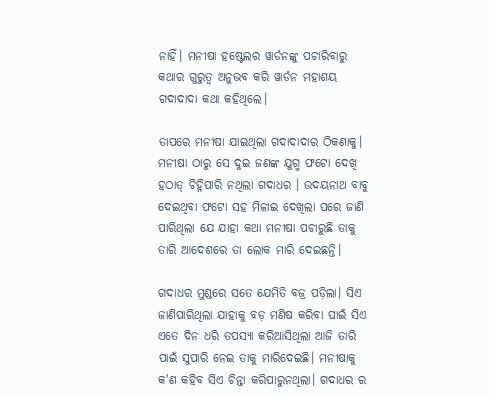ନାହିଁ। ମନୀଷା ହଷ୍ଟେଲର ୱାର୍ଡନଙ୍କୁ ପଚାରିବାରୁ କଥାର ଗୁରୁତ୍ବ ଅନୁଭବ କରି ୱାର୍ଡନ ମହାଶୟ ଗଦାଦାଦା କଥା କହିଥିଲେ।

ତାପରେ ମନୀଷା ଯାଇଥିଲା ଗଦାଦାଦାର ଠିକଣାକୁ। ମନୀଷା ଠାରୁ ସେ ଦୁଇ ଜଣଙ୍କ ଯୁଗ୍ମ ଫଟୋ ଦେଖି ହଠାତ୍ ଚିହ୍ନିପାରି ନଥିଲା ଗଦାଧର । ଉଦୟନାଥ ବାବୁ ଦେଇଥିବା ଫଟୋ ସହ ମିଳାଇ ଦେଖିଲା ପରେ ଜାଣି ପାରିଥିଲା ଯେ ଯାହା କଥା ମନୀଷା ପଚାରୁଛି ତାକୁ ତାରି ଆଦେଶରେ ତା ଲୋକ ମାରି ଦେଇଛନ୍ତି।

ଗଦାଧର ମୁଣ୍ଡରେ ସତେ ଯେମିତି ବଜ୍ର ପଡ଼ିଲା। ସିଏ ଜାଣିପାରିଥିଲା ଯାହାକୁ ବଡ଼ ମଣିଷ କରିବା ପାଇଁ ସିଏ ଏତେ ଦିନ ଧରି ତପସ୍ୟା କରିଆସିଥିଲା ଆଜି ତାରି ପାଇଁ ସୁପାରି ନେଇ ତାକୁ ମାରିଦେଇଛି। ମନୀଷାକୁ କ'ଣ କହିବ ସିଏ ଚିନ୍ତା କରିପାରୁନଥିଲା। ଗଦାଧର ର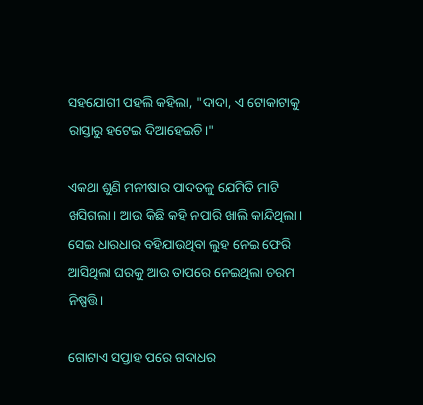ସହଯୋଗୀ ପହଲି କହିଲା, "ଦାଦା, ଏ ଟୋକାଟାକୁ ରାସ୍ତାରୁ ହଟେଇ ଦିଆହେଇଚି।"

ଏକଥା ଶୁଣି ମନୀଷାର ପାଦତଳୁ ଯେମିତି ମାଟି ଖସିଗଲା। ଆଉ କିଛି କହି ନପାରି ଖାଲି କାନ୍ଦିଥିଲା। ସେଇ ଧାରଧାର ବହିଯାଉଥିବା ଲୁହ ନେଇ ଫେରି ଆସିଥିଲା ଘରକୁ ଆଉ ତାପରେ ନେଇଥିଲା ଚରମ ନିଷ୍ପତ୍ତି।

ଗୋଟାଏ ସପ୍ତାହ ପରେ ଗଦାଧର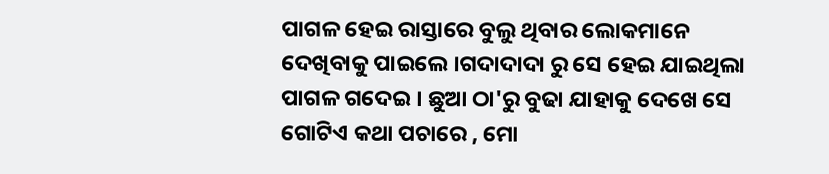ପାଗଳ ହେଇ ରାସ୍ତାରେ ବୁଲୁ ଥିବାର ଲୋକମାନେ ଦେଖିବାକୁ ପାଇଲେ ।ଗଦାଦାଦା ରୁ ସେ ହେଇ ଯାଇଥିଲା ପାଗଳ ଗଦେଇ । ଛୁଆ ଠା'ରୁ ବୁଢା ଯାହାକୁ ଦେଖେ ସେ ଗୋଟିଏ କଥା ପଚାରେ , ମୋ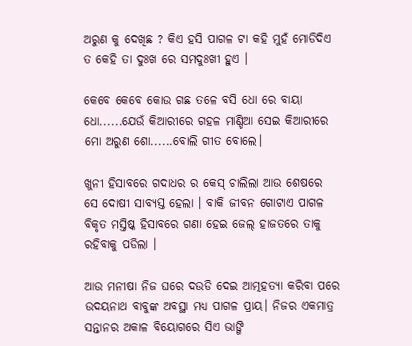ଅରୁଣ କୁ ଦେଖିଛ ? କିଏ ହସି ପାଗଳ ଟା କହି ମୁହଁ ମୋଡିଦିଏ ତ କେହି ତା ଦୁଃଖ ରେ ସମଦୁଃଖୀ ହୁଏ ।

କେବେ କେବେ କୋଉ ଗଛ ତଳେ ବସି ଧୋ ରେ ବାୟା ଧୋ......ଯେଉଁ କିଆରୀରେ ଗହଳ ମାଣ୍ଡିଆ ସେଇ କିଆରୀରେ ମୋ ଅରୁଣ ଶୋ......ବୋଲି ଗୀତ ବୋଲେ।

ଖୁନୀ ହିସାବରେ ଗଦାଧର ର କେସ୍ ଚାଲିଲା ଆଉ ଶେଷରେ ସେ ଦୋଷୀ ସାବ୍ଯସ୍ତ ହେଲା । ବାକି ଜୀବନ ଗୋଟାଏ ପାଗଳ ବିକୃତ ମସ୍ତିଷ୍କ ହିସାବରେ ଗଣା ହେଇ ଜେଲ୍ ହାଜତରେ ତାକୁ ରହିବାକୁ ପଡିଲା ।

ଆଉ ମନୀଷା ନିଜ ଘରେ ଦଉଡି ଦେଇ ଆତ୍ମହତ୍ୟା କରିବା ପରେ ଉଦୟନାଥ ବାବୁଙ୍କ ଅବସ୍ଥା ମଧ୍ୟ ପାଗଳ ପ୍ରାୟ। ନିଜର ଏକମାତ୍ର ସନ୍ତାନର ଅକାଳ ବିୟୋଗରେ ସିଏ ଭାଙ୍ଗି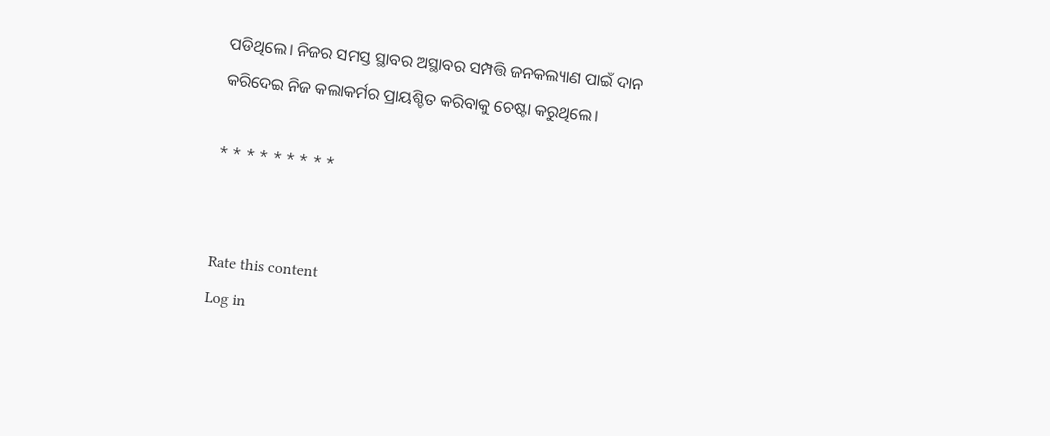ପଡିଥିଲେ। ନିଜର ସମସ୍ତ ସ୍ଥାବର ଅସ୍ଥାବର ସମ୍ପତ୍ତି ଜନକଲ୍ୟାଣ ପାଇଁ ଦାନ କରିଦେଇ ନିଜ କଲାକର୍ମର ପ୍ରାୟଶ୍ଚିତ କରିବାକୁ ଚେଷ୍ଟା କରୁଥିଲେ।

* * * * * * * * *


Rate this content
Log in